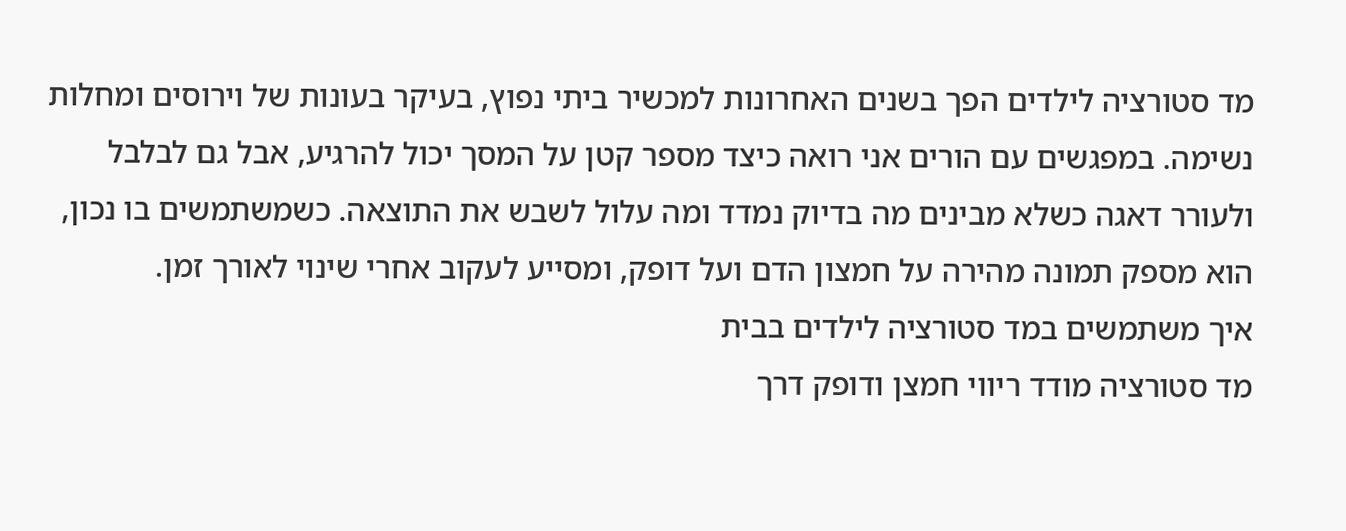מד סטורציה לילדים הפך בשנים האחרונות למכשיר ביתי נפוץ, בעיקר בעונות של וירוסים ומחלות נשימה. במפגשים עם הורים אני רואה כיצד מספר קטן על המסך יכול להרגיע, אבל גם לבלבל ולעורר דאגה כשלא מבינים מה בדיוק נמדד ומה עלול לשבש את התוצאה. כשמשתמשים בו נכון, הוא מספק תמונה מהירה על חמצון הדם ועל דופק, ומסייע לעקוב אחרי שינוי לאורך זמן.
איך משתמשים במד סטורציה לילדים בבית
מד סטורציה מודד ריווי חמצן ודופק דרך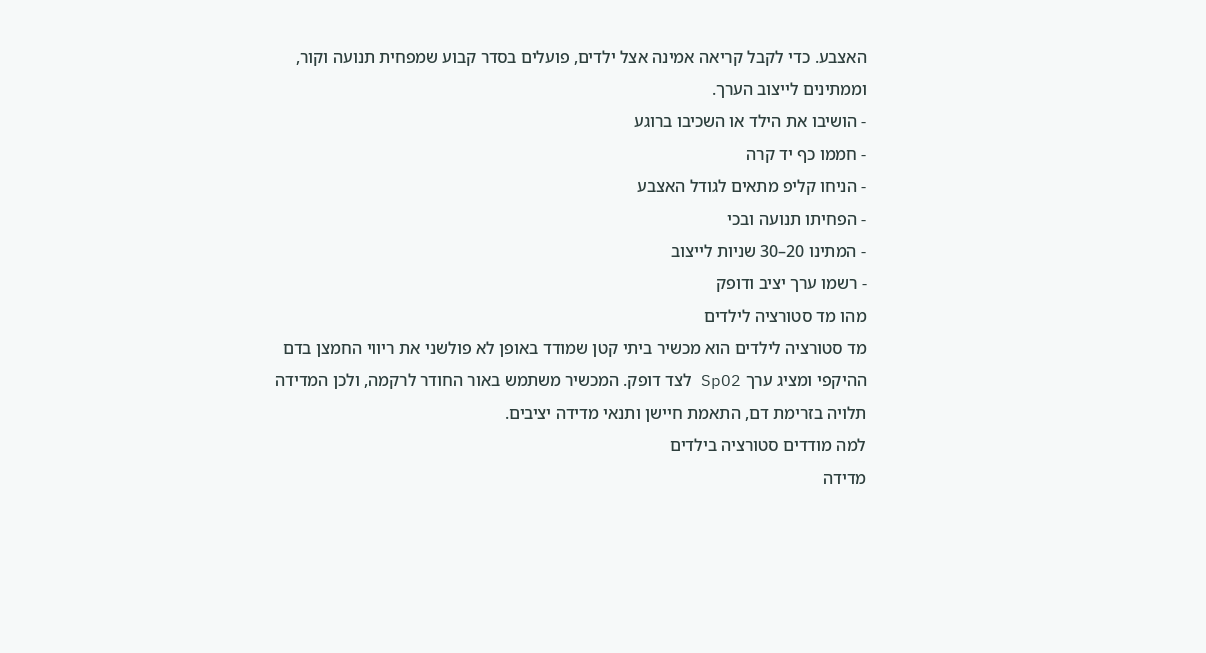האצבע. כדי לקבל קריאה אמינה אצל ילדים, פועלים בסדר קבוע שמפחית תנועה וקור, וממתינים לייצוב הערך.
- הושיבו את הילד או השכיבו ברוגע
- חממו כף יד קרה
- הניחו קליפ מתאים לגודל האצבע
- הפחיתו תנועה ובכי
- המתינו 20–30 שניות לייצוב
- רשמו ערך יציב ודופק
מהו מד סטורציה לילדים
מד סטורציה לילדים הוא מכשיר ביתי קטן שמודד באופן לא פולשני את ריווי החמצן בדם ההיקפי ומציג ערך SpO2 לצד דופק. המכשיר משתמש באור החודר לרקמה, ולכן המדידה תלויה בזרימת דם, התאמת חיישן ותנאי מדידה יציבים.
למה מודדים סטורציה בילדים
מדידה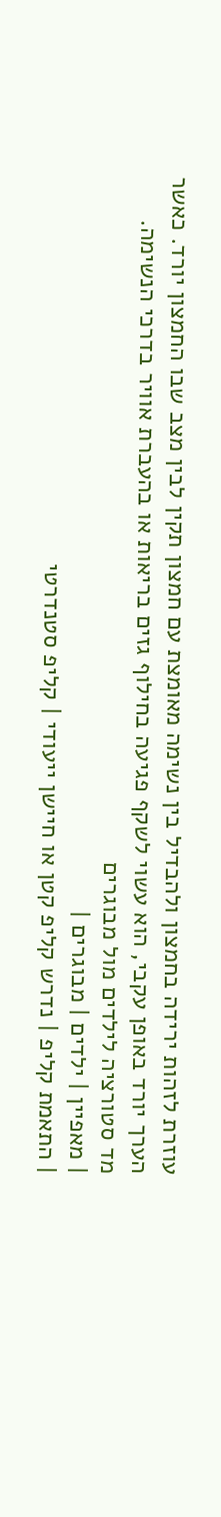עוזרת לזהות ירידה בחמצון ולהבדיל בין נשימה מאומצת עם חמצון תקין לבין מצב שבו החמצון יורד. כאשר הערך יורד באופן עקבי, הוא עשוי לשקף פגיעה בחילוף גזים בריאות או בהעברת אוויר בדרכי הנשימה.
מד סטורציה לילדים מול מבוגרים
| מאפיין | ילדים | מבוגרים |
| התאמת קליפ | נדרש קליפ קטן או חיישן ייעודי | קליפ סטנדרטי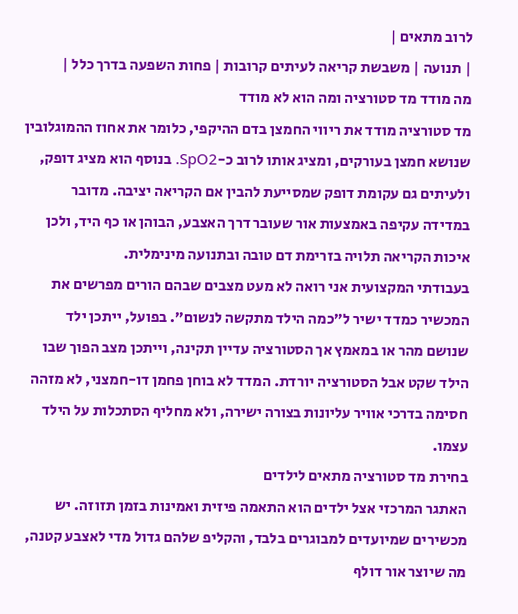לרוב מתאים |
| תנועה | משבשת קריאה לעיתים קרובות | פחות השפעה בדרך כלל |
מה מודד מד סטורציה ומה הוא לא מודד
מד סטורציה מודד את ריווי החמצן בדם ההיקפי, כלומר את אחוז ההמוגלובין שנושא חמצן בעורקים, ומציג אותו לרוב כ-SpO2. בנוסף הוא מציג דופק, ולעיתים גם עקומת דופק שמסייעת להבין אם הקריאה יציבה. מדובר במדידה עקיפה באמצעות אור שעובר דרך האצבע, הבוהן או כף היד, ולכן איכות הקריאה תלויה בזרימת דם טובה ובתנועה מינימלית.
בעבודתי המקצועית אני רואה לא מעט מצבים שבהם הורים מפרשים את המכשיר כמדד ישיר ל״כמה הילד מתקשה לנשום״. בפועל, ייתכן ילד שנושם מהר או במאמץ אך הסטורציה עדיין תקינה, וייתכן מצב הפוך שבו הילד שקט אבל הסטורציה יורדת. המדד לא בוחן פחמן דו-חמצני, לא מזהה חסימה בדרכי אוויר עליונות בצורה ישירה, ולא מחליף הסתכלות על הילד עצמו.
בחירת מד סטורציה מתאים לילדים
האתגר המרכזי אצל ילדים הוא התאמה פיזית ואמינות בזמן תזוזה. יש מכשירים שמיועדים למבוגרים בלבד, והקליפ שלהם גדול מדי לאצבע קטנה, מה שיוצר אור דולף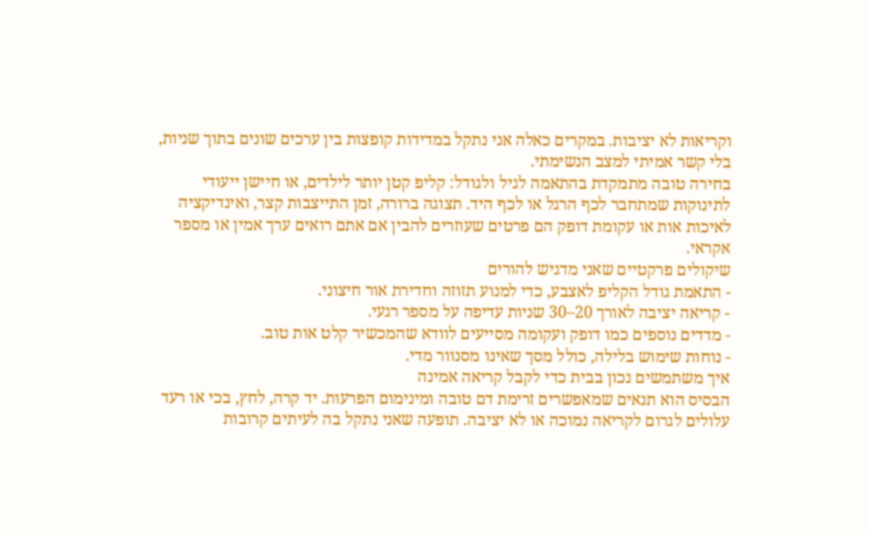וקריאות לא יציבות. במקרים כאלה אני נתקל במדידות קופצות בין ערכים שונים בתוך שניות, בלי קשר אמיתי למצב הנשימתי.
בחירה טובה מתמקדת בהתאמה לגיל ולגודל: קליפ קטן יותר לילדים, או חיישן ייעודי לתינוקות שמתחבר לכף הרגל או לכף היד. תצוגה ברורה, זמן התייצבות קצר, ואינדיקציה לאיכות אות או עקומת דופק הם פרטים שעוזרים להבין אם אתם רואים ערך אמין או מספר אקראי.
שיקולים פרקטיים שאני מדגיש להורים
- התאמת גודל הקליפ לאצבע, כדי למנוע תזוזה וחדירת אור חיצוני.
- קריאה יציבה לאורך 20–30 שניות עדיפה על מספר רגעי.
- מדדים נוספים כמו דופק ועקומה מסייעים לוודא שהמכשיר קלט אות טוב.
- נוחות שימוש בלילה, כולל מסך שאינו מסנוור מדי.
איך משתמשים נכון בבית כדי לקבל קריאה אמינה
הבסיס הוא תנאים שמאפשרים זרימת דם טובה ומינימום הפרעות. יד קרה, לחץ, בכי או רעד עלולים לגרום לקריאה נמוכה או לא יציבה. תופעה שאני נתקל בה לעיתים קרובות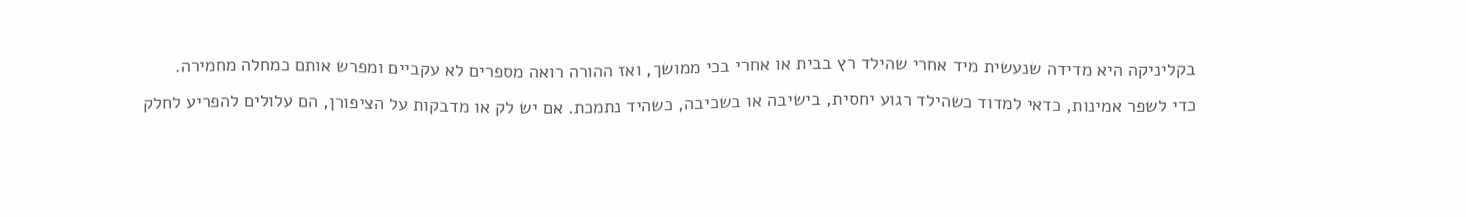בקליניקה היא מדידה שנעשית מיד אחרי שהילד רץ בבית או אחרי בכי ממושך, ואז ההורה רואה מספרים לא עקביים ומפרש אותם כמחלה מחמירה.
כדי לשפר אמינות, כדאי למדוד כשהילד רגוע יחסית, בישיבה או בשכיבה, כשהיד נתמכת. אם יש לק או מדבקות על הציפורן, הם עלולים להפריע לחלק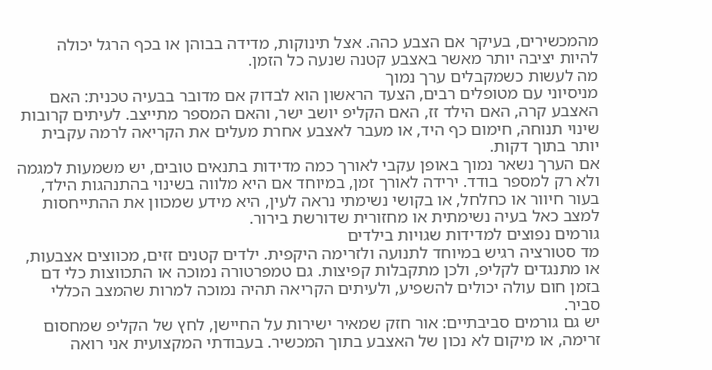מהמכשירים, בעיקר אם הצבע כהה. אצל תינוקות, מדידה בבוהן או בכף הרגל יכולה להיות יציבה יותר מאשר באצבע קטנה שנעה כל הזמן.
מה לעשות כשמקבלים ערך נמוך
מניסיוני עם מטופלים רבים, הצעד הראשון הוא לבדוק אם מדובר בבעיה טכנית: האם האצבע קרה, האם הילד זז, האם הקליפ יושב ישר, והאם המספר מתייצב. לעיתים קרובות שינוי תנוחה, חימום כף היד, או מעבר לאצבע אחרת מעלים את הקריאה לרמה עקבית יותר בתוך דקות.
אם הערך נשאר נמוך באופן עקבי לאורך כמה מדידות בתנאים טובים, יש משמעות למגמה ולא רק למספר בודד. ירידה לאורך זמן, במיוחד אם היא מלווה בשינוי בהתנהגות הילד, בעור חיוור או כחלחל, או בקושי נשימתי נראה לעין, היא מידע שמכוון את ההתייחסות למצב כאל בעיה נשימתית או מחזורית שדורשת בירור.
גורמים נפוצים למדידות שגויות בילדים
מד סטורציה רגיש במיוחד לתנועה ולזרימה היקפית. ילדים קטנים זזים, מכווצים אצבעות, או מתנגדים לקליפ, ולכן מתקבלות קפיצות. גם טמפרטורה נמוכה או התכווצות כלי דם בזמן חום עולה יכולים להשפיע, ולעיתים הקריאה תהיה נמוכה למרות שהמצב הכללי סביר.
יש גם גורמים סביבתיים: אור חזק שמאיר ישירות על החיישן, לחץ של הקליפ שמחסום זרימה, או מיקום לא נכון של האצבע בתוך המכשיר. בעבודתי המקצועית אני רואה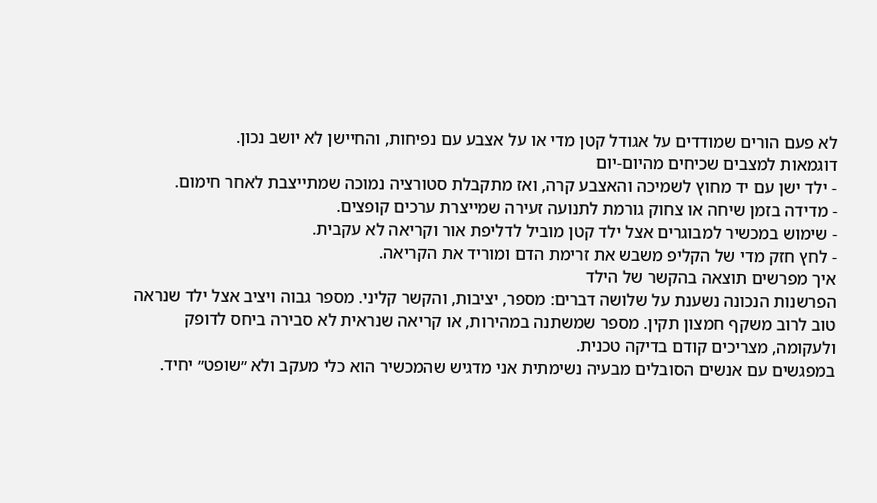לא פעם הורים שמודדים על אגודל קטן מדי או על אצבע עם נפיחות, והחיישן לא יושב נכון.
דוגמאות למצבים שכיחים מהיום-יום
- ילד ישן עם יד מחוץ לשמיכה והאצבע קרה, ואז מתקבלת סטורציה נמוכה שמתייצבת לאחר חימום.
- מדידה בזמן שיחה או צחוק גורמת לתנועה זעירה שמייצרת ערכים קופצים.
- שימוש במכשיר למבוגרים אצל ילד קטן מוביל לדליפת אור וקריאה לא עקבית.
- לחץ חזק מדי של הקליפ משבש את זרימת הדם ומוריד את הקריאה.
איך מפרשים תוצאה בהקשר של הילד
הפרשנות הנכונה נשענת על שלושה דברים: מספר, יציבות, והקשר קליני. מספר גבוה ויציב אצל ילד שנראה טוב לרוב משקף חמצון תקין. מספר שמשתנה במהירות, או קריאה שנראית לא סבירה ביחס לדופק ולעקומה, מצריכים קודם בדיקה טכנית.
במפגשים עם אנשים הסובלים מבעיה נשימתית אני מדגיש שהמכשיר הוא כלי מעקב ולא ״שופט״ יחיד.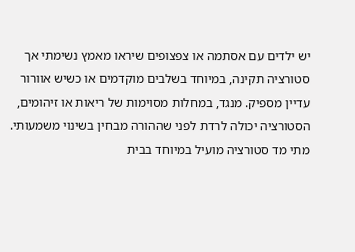יש ילדים עם אסתמה או צפצופים שיראו מאמץ נשימתי אך סטורציה תקינה, במיוחד בשלבים מוקדמים או כשיש אוורור עדיין מספיק. מנגד, במחלות מסוימות של ריאות או זיהומים, הסטורציה יכולה לרדת לפני שההורה מבחין בשינוי משמעותי.
מתי מד סטורציה מועיל במיוחד בבית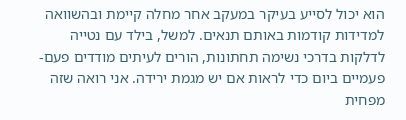הוא יכול לסייע בעיקר במעקב אחר מחלה קיימת ובהשוואה למדידות קודמות באותם תנאים. למשל, בילד עם נטייה לדלקות בדרכי נשימה תחתונות, הורים לעיתים מודדים פעם-פעמיים ביום כדי לראות אם יש מגמת ירידה. אני רואה שזה מפחית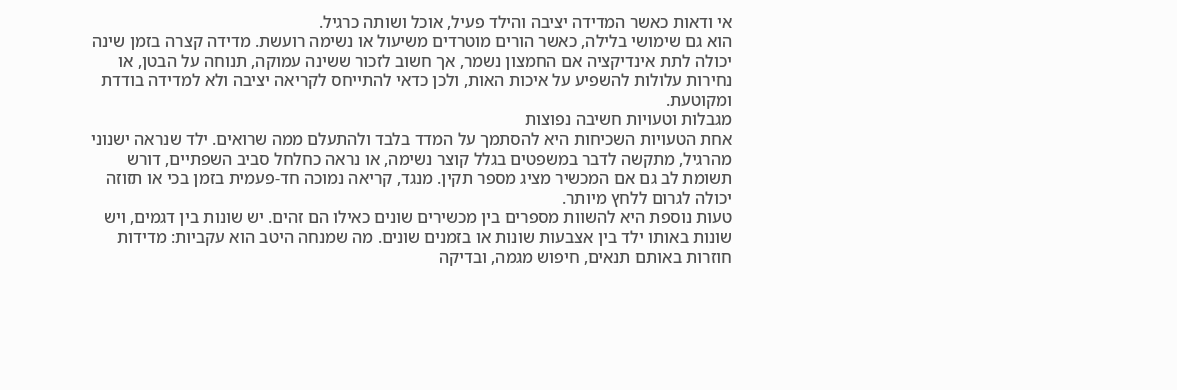אי ודאות כאשר המדידה יציבה והילד פעיל, אוכל ושותה כרגיל.
הוא גם שימושי בלילה, כאשר הורים מוטרדים משיעול או נשימה רועשת. מדידה קצרה בזמן שינה יכולה לתת אינדיקציה אם החמצון נשמר, אך חשוב לזכור ששינה עמוקה, תנוחה על הבטן, או נחירות עלולות להשפיע על איכות האות, ולכן כדאי להתייחס לקריאה יציבה ולא למדידה בודדת ומקוטעת.
מגבלות וטעויות חשיבה נפוצות
אחת הטעויות השכיחות היא להסתמך על המדד בלבד ולהתעלם ממה שרואים. ילד שנראה ישנוני מהרגיל, מתקשה לדבר במשפטים בגלל קוצר נשימה, או נראה כחלחל סביב השפתיים, דורש תשומת לב גם אם המכשיר מציג מספר תקין. מנגד, קריאה נמוכה חד-פעמית בזמן בכי או תזוזה יכולה לגרום ללחץ מיותר.
טעות נוספת היא להשוות מספרים בין מכשירים שונים כאילו הם זהים. יש שונות בין דגמים, ויש שונות באותו ילד בין אצבעות שונות או בזמנים שונים. מה שמנחה היטב הוא עקביות: מדידות חוזרות באותם תנאים, חיפוש מגמה, ובדיקה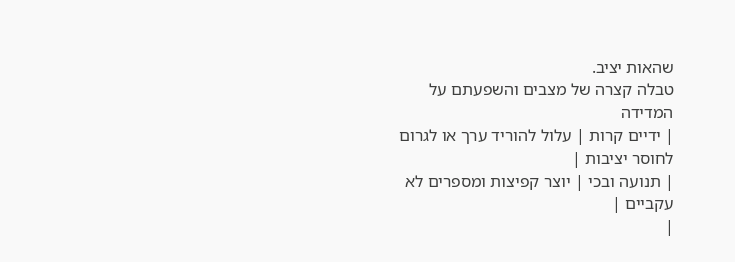שהאות יציב.
טבלה קצרה של מצבים והשפעתם על המדידה
| ידיים קרות | עלול להוריד ערך או לגרום לחוסר יציבות |
| תנועה ובכי | יוצר קפיצות ומספרים לא עקביים |
|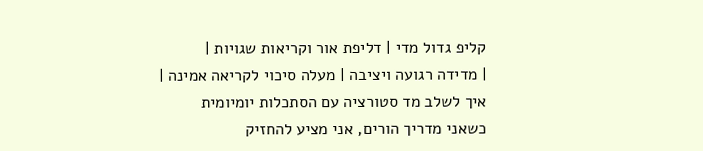קליפ גדול מדי | דליפת אור וקריאות שגויות |
| מדידה רגועה ויציבה | מעלה סיכוי לקריאה אמינה |
איך לשלב מד סטורציה עם הסתכלות יומיומית
כשאני מדריך הורים, אני מציע להחזיק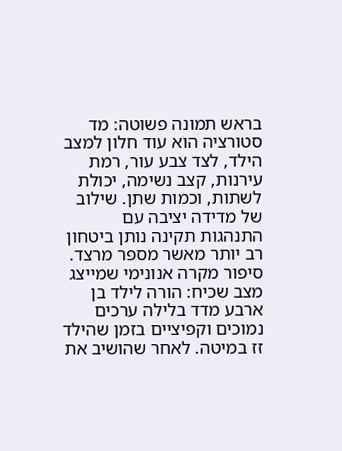בראש תמונה פשוטה: מד סטורציה הוא עוד חלון למצב הילד, לצד צבע עור, רמת עירנות, קצב נשימה, יכולת לשתות, וכמות שתן. שילוב של מדידה יציבה עם התנהגות תקינה נותן ביטחון רב יותר מאשר מספר מרצד.
סיפור מקרה אנונימי שמייצג מצב שכיח: הורה לילד בן ארבע מדד בלילה ערכים נמוכים וקפיציים בזמן שהילד זז במיטה. לאחר שהושיב את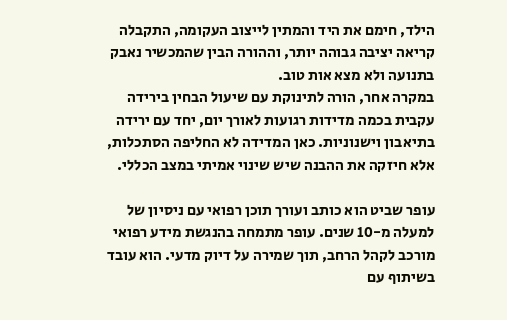הילד, חימם את היד והמתין לייצוב העקומה, התקבלה קריאה יציבה גבוהה יותר, וההורה הבין שהמכשיר נאבק בתנועה ולא מצא אות טוב.
במקרה אחר, הורה לתינוקת עם שיעול הבחין בירידה עקבית בכמה מדידות רגועות לאורך יום, יחד עם ירידה בתיאבון וישנוניות. כאן המדידה לא החליפה הסתכלות, אלא חיזקה את ההבנה שיש שינוי אמיתי במצב הכללי.

עופר שביט הוא כותב ועורך תוכן רפואי עם ניסיון של למעלה מ-10 שנים. עופר מתמחה בהנגשת מידע רפואי מורכב לקהל הרחב, תוך שמירה על דיוק מדעי. הוא עובד בשיתוף עם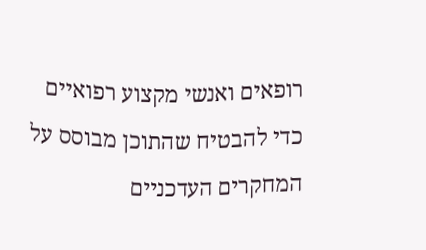רופאים ואנשי מקצוע רפואיים כדי להבטיח שהתוכן מבוסס על המחקרים העדכניים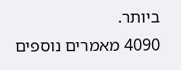ביותר.
4090 מאמרים נוספים